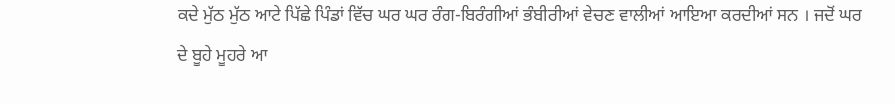ਕਦੇ ਮੁੱਠ ਮੁੱਠ ਆਟੇ ਪਿੱਛੇ ਪਿੰਡਾਂ ਵਿੱਚ ਘਰ ਘਰ ਰੰਗ-ਬਿਰੰਗੀਆਂ ਭੰਬੀਰੀਆਂ ਵੇਚਣ ਵਾਲੀਆਂ ਆਇਆ ਕਰਦੀਆਂ ਸਨ । ਜਦੋਂ ਘਰ ਦੇ ਬੂਹੇ ਮੂਹਰੇ ਆ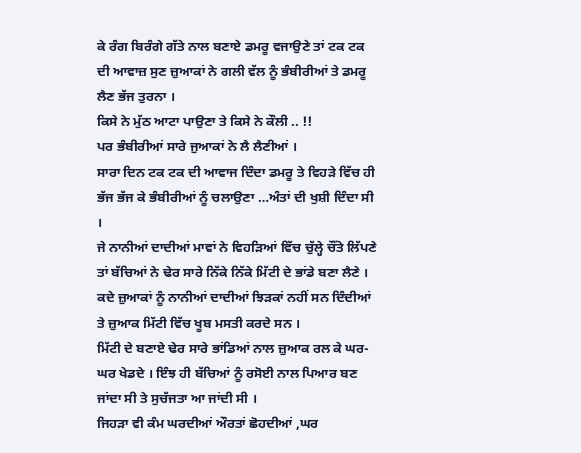ਕੇ ਰੰਗ ਬਿਰੰਗੇ ਗੱਤੇ ਨਾਲ ਬਣਾਏ ਡਮਰੂ ਵਜਾਉਣੇ ਤਾਂ ਟਕ ਟਕ ਦੀ ਆਵਾਜ਼ ਸੁਣ ਜ਼ੁਆਕਾਂ ਨੇ ਗਲੀ ਵੱਲ ਨੂੰ ਭੰਬੀਰੀਆਂ ਤੇ ਡਮਰੂ ਲੈਣ ਭੱਜ ਤੁਰਨਾ ।
ਕਿਸੇ ਨੇ ਮੁੱਠ ਆਟਾ ਪਾਉਣਾ ਤੇ ਕਿਸੇ ਨੇ ਕੌਲੀ .. !!
ਪਰ ਭੰਬੀਰੀਆਂ ਸਾਰੇ ਜੁਆਕਾਂ ਨੇ ਲੈ ਲੈਣੀਆਂ ।
ਸਾਰਾ ਦਿਨ ਟਕ ਟਕ ਦੀ ਆਵਾਜ ਦਿੰਦਾ ਡਮਰੂ ਤੇ ਵਿਹੜੇ ਵਿੱਚ ਹੀ ਭੱਜ ਭੱਜ ਕੇ ਭੰਬੀਰੀਆਂ ਨੂੰ ਚਲਾਉਣਾ …ਅੰਤਾਂ ਦੀ ਖੁਸ਼ੀ ਦਿੰਦਾ ਸੀ ।
ਜੇ ਨਾਨੀਆਂ ਦਾਦੀਆਂ ਮਾਵਾਂ ਨੇ ਵਿਹੜਿਆਂ ਵਿੱਚ ਚੁੱਲ੍ਹੇ ਚੌਂਤੇ ਲਿੱਪਣੇ ਤਾਂ ਬੱਚਿਆਂ ਨੇ ਢੇਰ ਸਾਰੇ ਨਿੱਕੇ ਨਿੱਕੇ ਮਿੱਟੀ ਦੇ ਭਾਂਡੇ ਬਣਾ ਲੈਣੇ ।
ਕਦੇ ਜ਼ੁਆਕਾਂ ਨੂੰ ਨਾਨੀਆਂ ਦਾਦੀਆਂ ਝਿੜਕਾਂ ਨਹੀਂ ਸਨ ਦਿੰਦੀਆਂ ਤੇ ਜ਼ੁਆਕ ਮਿੱਟੀ ਵਿੱਚ ਖੂਬ ਮਸਤੀ ਕਰਦੇ ਸਨ ।
ਮਿੱਟੀ ਦੇ ਬਣਾਏ ਢੇਰ ਸਾਰੇ ਭਾਂਡਿਆਂ ਨਾਲ ਜ਼ੁਆਕ ਰਲ ਕੇ ਘਰ-ਘਰ ਖੇਡਦੇ । ਇੰਝ ਹੀ ਬੱਚਿਆਂ ਨੂੰ ਰਸੋਈ ਨਾਲ ਪਿਆਰ ਬਣ ਜਾਂਦਾ ਸੀ ਤੇ ਸੁਚੱਜਤਾ ਆ ਜਾਂਦੀ ਸੀ ।
ਜਿਹੜਾ ਵੀ ਕੰਮ ਘਰਦੀਆਂ ਔਰਤਾਂ ਛੋਹਦੀਆਂ ,ਘਰ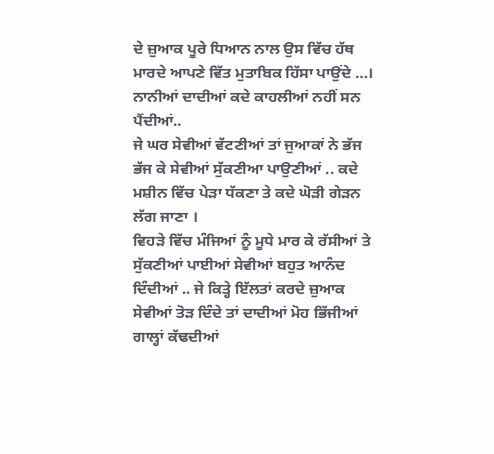ਦੇ ਜ਼ੁਆਕ ਪੂਰੇ ਧਿਆਨ ਨਾਲ ਉਸ ਵਿੱਚ ਹੱਥ ਮਾਰਦੇ ਆਪਣੇ ਵਿੱਤ ਮੁਤਾਬਿਕ ਹਿੱਸਾ ਪਾਉਂਦੇ …। ਨਾਨੀਆਂ ਦਾਦੀਆਂ ਕਦੇ ਕਾਹਲੀਆਂ ਨਹੀਂ ਸਨ ਪੈਂਦੀਆਂ..
ਜੇ ਘਰ ਸੇਵੀਆਂ ਵੱਟਣੀਆਂ ਤਾਂ ਜੁਆਕਾਂ ਨੇ ਭੱਜ ਭੱਜ ਕੇ ਸੇਵੀਆਂ ਸੁੱਕਣੀਆ ਪਾਉਣੀਆਂ .. ਕਦੇ ਮਸ਼ੀਨ ਵਿੱਚ ਪੇੜਾ ਧੱਕਣਾ ਤੇ ਕਦੇ ਘੋੜੀ ਗੇੜਨ ਲੱਗ ਜਾਣਾ ।
ਵਿਹੜੇ ਵਿੱਚ ਮੰਜਿਆਂ ਨੂੰ ਮੂਧੇ ਮਾਰ ਕੇ ਰੱਸੀਆਂ ਤੇ ਸੁੱਕਣੀਆਂ ਪਾਈਆਂ ਸੇਵੀਆਂ ਬਹੁਤ ਆਨੰਦ ਦਿੰਦੀਆਂ .. ਜੇ ਕਿਤ੍ਹੇ ਇੱਲਤਾਂ ਕਰਦੇ ਜ਼ੁਆਕ ਸੇਵੀਆਂ ਤੋੜ ਦਿੰਦੇ ਤਾਂ ਦਾਦੀਆਂ ਮੋਹ ਭਿੱਜੀਆਂ ਗਾਲ੍ਹਾਂ ਕੱਢਦੀਆਂ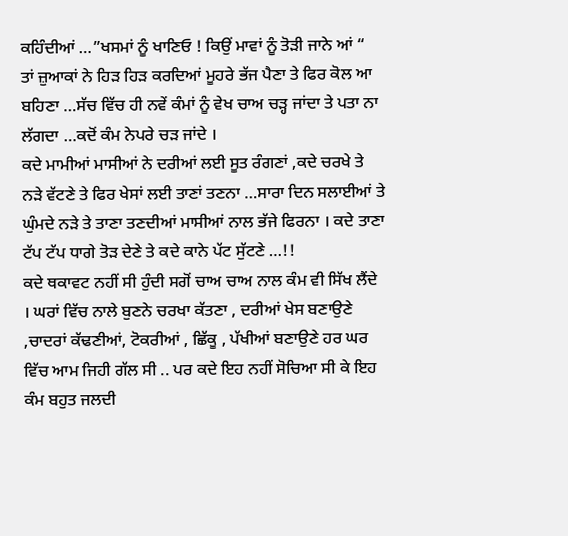ਕਹਿੰਦੀਆਂ …”ਖਸਮਾਂ ਨੂੰ ਖਾਣਿਓ ! ਕਿਉਂ ਮਾਵਾਂ ਨੂੰ ਤੋੜੀ ਜਾਨੇ ਆਂ “
ਤਾਂ ਜ਼ੁਆਕਾਂ ਨੇ ਹਿੜ ਹਿੜ ਕਰਦਿਆਂ ਮੂਹਰੇ ਭੱਜ ਪੈਣਾ ਤੇ ਫਿਰ ਕੋਲ ਆ ਬਹਿਣਾ …ਸੱਚ ਵਿੱਚ ਹੀ ਨਵੇਂ ਕੰਮਾਂ ਨੂੰ ਵੇਖ ਚਾਅ ਚੜ੍ਹ ਜਾਂਦਾ ਤੇ ਪਤਾ ਨਾ ਲੱਗਦਾ …ਕਦੋਂ ਕੰਮ ਨੇਪਰੇ ਚੜ ਜਾਂਦੇ ।
ਕਦੇ ਮਾਮੀਆਂ ਮਾਸੀਆਂ ਨੇ ਦਰੀਆਂ ਲਈ ਸੂਤ ਰੰਗਣਾਂ ,ਕਦੇ ਚਰਖੇ ਤੇ ਨੜੇ ਵੱਟਣੇ ਤੇ ਫਿਰ ਖੇਸਾਂ ਲਈ ਤਾਣਾਂ ਤਣਨਾ …ਸਾਰਾ ਦਿਨ ਸਲਾਈਆਂ ਤੇ ਘੁੰਮਦੇ ਨੜੇ ਤੇ ਤਾਣਾ ਤਣਦੀਆਂ ਮਾਸੀਆਂ ਨਾਲ ਭੱਜੇ ਫਿਰਨਾ । ਕਦੇ ਤਾਣਾ ਟੱਪ ਟੱਪ ਧਾਗੇ ਤੋੜ ਦੇਣੇ ਤੇ ਕਦੇ ਕਾਨੇ ਪੱਟ ਸੁੱਟਣੇ …!!
ਕਦੇ ਥਕਾਵਟ ਨਹੀਂ ਸੀ ਹੁੰਦੀ ਸਗੋਂ ਚਾਅ ਚਾਅ ਨਾਲ ਕੰਮ ਵੀ ਸਿੱਖ ਲੈਂਦੇ । ਘਰਾਂ ਵਿੱਚ ਨਾਲੇ ਬੁਣਨੇ ਚਰਖਾ ਕੱਤਣਾ , ਦਰੀਆਂ ਖੇਸ ਬਣਾਉਣੇ ,ਚਾਦਰਾਂ ਕੱਢਣੀਆਂ, ਟੋਕਰੀਆਂ , ਛਿੱਕੂ , ਪੱਖੀਆਂ ਬਣਾਉਣੇ ਹਰ ਘਰ ਵਿੱਚ ਆਮ ਜਿਹੀ ਗੱਲ ਸੀ .. ਪਰ ਕਦੇ ਇਹ ਨਹੀਂ ਸੋਚਿਆ ਸੀ ਕੇ ਇਹ ਕੰਮ ਬਹੁਤ ਜਲਦੀ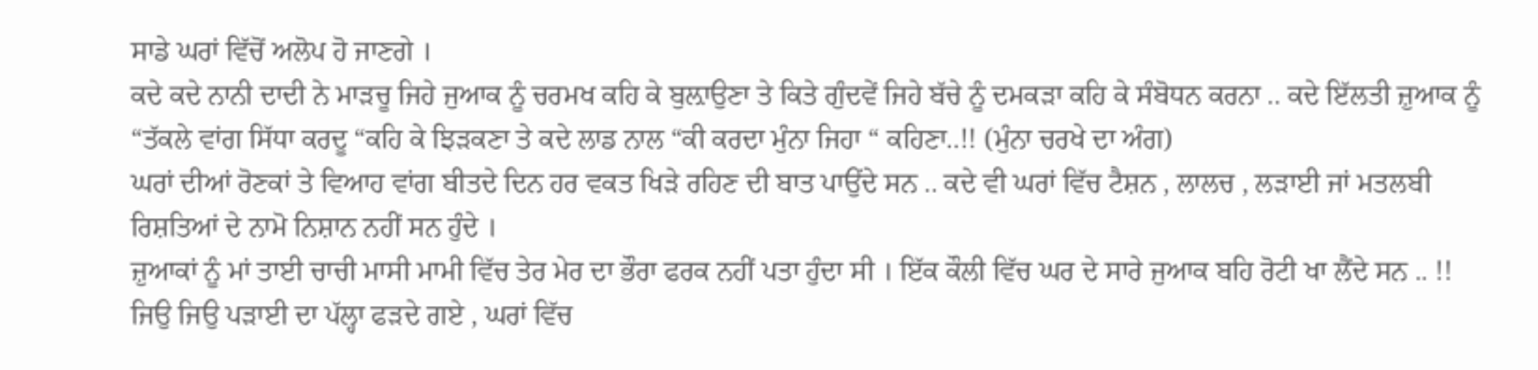ਸਾਡੇ ਘਰਾਂ ਵਿੱਚੋਂ ਅਲੋਪ ਹੋ ਜਾਣਗੇ ।
ਕਦੇ ਕਦੇ ਨਾਨੀ ਦਾਦੀ ਨੇ ਮਾੜਚੂ ਜਿਹੇ ਜੁਆਕ ਨੂੰ ਚਰਮਖ ਕਹਿ ਕੇ ਬੁਲ਼ਾਉਣਾ ਤੇ ਕਿਤੇ ਗੁੰਦਵੇਂ ਜਿਹੇ ਬੱਚੇ ਨੂੰ ਦਮਕੜਾ ਕਹਿ ਕੇ ਸੰਬੋਧਨ ਕਰਨਾ .. ਕਦੇ ਇੱਲਤੀ ਜ਼ੁਆਕ ਨੂੰ “ਤੱਕਲੇ ਵਾਂਗ ਸਿੱਧਾ ਕਰਦੂ “ਕਹਿ ਕੇ ਝਿੜਕਣਾ ਤੇ ਕਦੇ ਲਾਡ ਨਾਲ “ਕੀ ਕਰਦਾ ਮੁੰਨਾ ਜਿਹਾ “ ਕਹਿਣਾ..!! (ਮੁੰਨਾ ਚਰਖੇ ਦਾ ਅੰਗ)
ਘਰਾਂ ਦੀਆਂ ਰੋਣਕਾਂ ਤੇ ਵਿਆਹ ਵਾਂਗ ਬੀਤਦੇ ਦਿਨ ਹਰ ਵਕਤ ਖਿੜੇ ਰਹਿਣ ਦੀ ਬਾਤ ਪਾਉਂਦੇ ਸਨ .. ਕਦੇ ਵੀ ਘਰਾਂ ਵਿੱਚ ਟੈਸ਼ਨ , ਲਾਲਚ , ਲੜਾਈ ਜਾਂ ਮਤਲਬੀ ਰਿਸ਼ਤਿਆਂ ਦੇ ਨਾਮੋ ਨਿਸ਼ਾਨ ਨਹੀਂ ਸਨ ਹੁੰਦੇ ।
ਜ਼ੁਆਕਾਂ ਨੂੰ ਮਾਂ ਤਾਈ ਚਾਚੀ ਮਾਸੀ ਮਾਮੀ ਵਿੱਚ ਤੇਰ ਮੇਰ ਦਾ ਭੌਰਾ ਫਰਕ ਨਹੀਂ ਪਤਾ ਹੁੰਦਾ ਸੀ । ਇੱਕ ਕੌਲੀ ਵਿੱਚ ਘਰ ਦੇ ਸਾਰੇ ਜੁਆਕ ਬਹਿ ਰੋਟੀ ਖਾ ਲੈਂਦੇ ਸਨ .. !!
ਜਿਉ ਜਿਉ ਪੜਾਈ ਦਾ ਪੱਲ੍ਹਾ ਫੜਦੇ ਗਏ , ਘਰਾਂ ਵਿੱਚ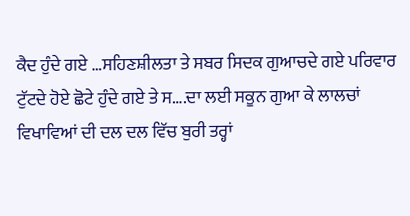ਕੈਦ ਹੁੰਦੇ ਗਏ …ਸਹਿਣਸ਼ੀਲਤਾ ਤੇ ਸਬਰ ਸਿਦਕ ਗੁਆਚਦੇ ਗਏ ਪਰਿਵਾਰ ਟੁੱਟਦੇ ਹੋਏ ਛੋਟੇ ਹੁੰਦੇ ਗਏ ਤੇ ਸ….ਦਾ ਲਈ ਸਕੂਨ ਗੁਆ ਕੇ ਲਾਲਚਾਂ ਵਿਖਾਵਿਆਂ ਦੀ ਦਲ ਦਲ ਵਿੱਚ ਬੁਰੀ ਤਰ੍ਹਾਂ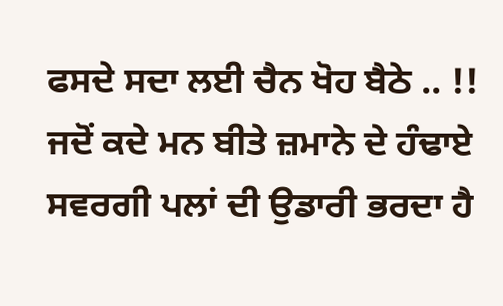ਫਸਦੇ ਸਦਾ ਲਈ ਚੈਨ ਖੋਹ ਬੈਠੇ .. !!
ਜਦੋਂ ਕਦੇ ਮਨ ਬੀਤੇ ਜ਼ਮਾਨੇ ਦੇ ਹੰਢਾਏ ਸਵਰਗੀ ਪਲਾਂ ਦੀ ਉਡਾਰੀ ਭਰਦਾ ਹੈ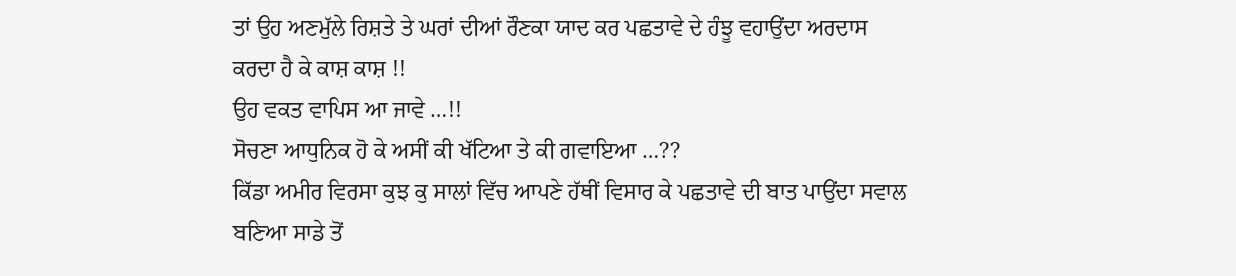ਤਾਂ ਉਹ ਅਣਮੁੱਲੇ ਰਿਸ਼ਤੇ ਤੇ ਘਰਾਂ ਦੀਆਂ ਰੌਣਕਾ ਯਾਦ ਕਰ ਪਛਤਾਵੇ ਦੇ ਹੰਝੂ ਵਹਾਉਂਦਾ ਅਰਦਾਸ ਕਰਦਾ ਹੈ ਕੇ ਕਾਸ਼ ਕਾਸ਼ !!
ਉਹ ਵਕਤ ਵਾਪਿਸ ਆ ਜਾਵੇ …!!
ਸੋਚਣਾ ਆਧੁਨਿਕ ਹੋ ਕੇ ਅਸੀਂ ਕੀ ਖੱਟਿਆ ਤੇ ਕੀ ਗਵਾਇਆ …??
ਕਿੱਡਾ ਅਮੀਰ ਵਿਰਸਾ ਕੁਝ ਕੁ ਸਾਲਾਂ ਵਿੱਚ ਆਪਣੇ ਹੱਥੀਂ ਵਿਸਾਰ ਕੇ ਪਛਤਾਵੇ ਦੀ ਬਾਤ ਪਾਉਂਦਾ ਸਵਾਲ ਬਣਿਆ ਸਾਡੇ ਤੋਂ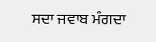ਸਦਾ ਜਵਾਬ ਮੰਗਦਾ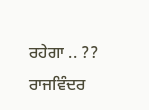ਰਹੇਗਾ .. ??
ਰਾਜਵਿੰਦਰ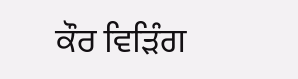ਕੌਰ ਵਿੜਿੰਗ